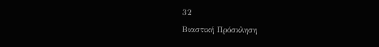32
Βιαστική Πρόσκληση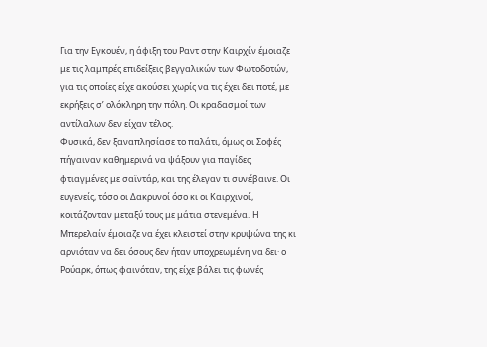Για την Εγκουέν, η άφιξη του Ραντ στην Καιρχίν έμοιαζε με τις λαμπρές επιδείξεις βεγγαλικών των Φωτοδοτών, για τις οποίες είχε ακούσει χωρίς να τις έχει δει ποτέ, με εκρήξεις σ’ ολόκληρη την πόλη. Οι κραδασμοί των αντίλαλων δεν είχαν τέλος.
Φυσικά, δεν ξαναπλησίασε το παλάτι, όμως οι Σοφές πήγαιναν καθημερινά να ψάξουν για παγίδες φτιαγμένες με σαϊντάρ, και της έλεγαν τι συνέβαινε. Οι ευγενείς, τόσο οι Δακρυνοί όσο κι οι Καιρχινοί, κοιτάζονταν μεταξύ τους με μάτια στενεμένα. Η Μπερελαίν έμοιαζε να έχει κλειστεί στην κρυψώνα της κι αρνιόταν να δει όσους δεν ήταν υποχρεωμένη να δει· ο Ρούαρκ, όπως φαινόταν, της είχε βάλει τις φωνές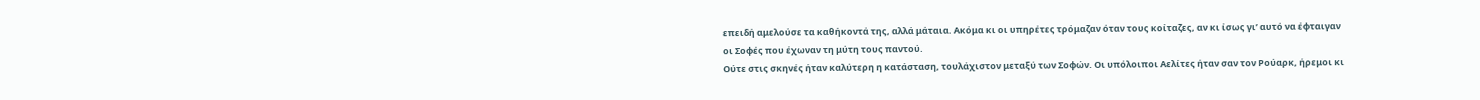επειδή αμελούσε τα καθήκοντά της, αλλά μάταια. Ακόμα κι οι υπηρέτες τρόμαζαν όταν τους κοίταζες, αν κι ίσως γι’ αυτό να έφταιγαν οι Σοφές που έχωναν τη μύτη τους παντού.
Ούτε στις σκηνές ήταν καλύτερη η κατάσταση, τουλάχιστον μεταξύ των Σοφών. Οι υπόλοιποι Αελίτες ήταν σαν τον Ρούαρκ, ήρεμοι κι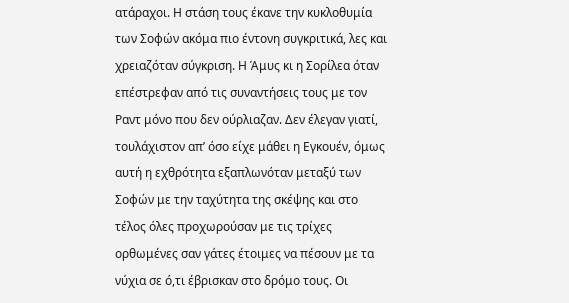ατάραχοι. Η στάση τους έκανε την κυκλοθυμία των Σοφών ακόμα πιο έντονη συγκριτικά, λες και χρειαζόταν σύγκριση. Η Άμυς κι η Σορίλεα όταν επέστρεφαν από τις συναντήσεις τους με τον Ραντ μόνο που δεν ούρλιαζαν. Δεν έλεγαν γιατί, τουλάχιστον απ’ όσο είχε μάθει η Εγκουέν, όμως αυτή η εχθρότητα εξαπλωνόταν μεταξύ των Σοφών με την ταχύτητα της σκέψης και στο τέλος όλες προχωρούσαν με τις τρίχες ορθωμένες σαν γάτες έτοιμες να πέσουν με τα νύχια σε ό,τι έβρισκαν στο δρόμο τους. Οι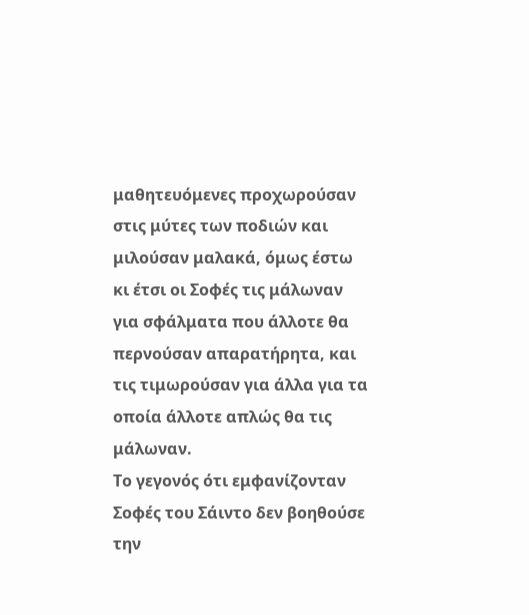μαθητευόμενες προχωρούσαν στις μύτες των ποδιών και μιλούσαν μαλακά, όμως έστω κι έτσι οι Σοφές τις μάλωναν για σφάλματα που άλλοτε θα περνούσαν απαρατήρητα, και τις τιμωρούσαν για άλλα για τα οποία άλλοτε απλώς θα τις μάλωναν.
Το γεγονός ότι εμφανίζονταν Σοφές του Σάιντο δεν βοηθούσε την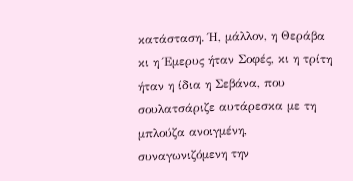κατάσταση. Ή, μάλλον, η Θεράβα κι η Έμερυς ήταν Σοφές, κι η τρίτη ήταν η ίδια η Σεβάνα, που σουλατσάριζε αυτάρεσκα με τη μπλούζα ανοιγμένη, συναγωνιζόμενη την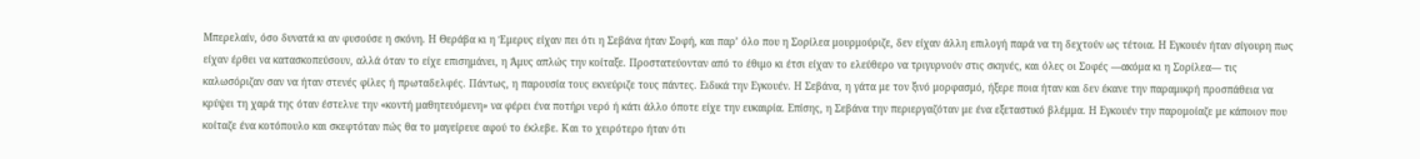Μπερελαίν, όσο δυνατά κι αν φυσούσε η σκόνη. Η Θεράβα κι η Έμερυς είχαν πει ότι η Σεβάνα ήταν Σοφή, και παρ’ όλο που η Σορίλεα μουρμούριζε, δεν είχαν άλλη επιλογή παρά να τη δεχτούν ως τέτοια. Η Εγκουέν ήταν σίγουρη πως είχαν έρθει να κατασκοπεύσουν, αλλά όταν το είχε επισημάνει, η Άμυς απλώς την κοίταξε. Προστατεύονταν από το έθιμο κι έτσι είχαν το ελεύθερο να τριγυρνούν στις σκηνές, και όλες οι Σοφές —ακόμα κι η Σορίλεα— τις καλωσόριζαν σαν να ήταν στενές φίλες ή πρωταδελφές. Πάντως, η παρουσία τους εκνεύριζε τους πάντες. Ειδικά την Εγκουέν. Η Σεβάνα, η γάτα με τον ξινό μορφασμό, ήξερε ποια ήταν και δεν έκανε την παραμικρή προσπάθεια να κρύψει τη χαρά της όταν έστελνε την «κοντή μαθητευόμενη» να φέρει ένα ποτήρι νερό ή κάτι άλλο όποτε είχε την ευκαιρία. Επίσης, η Σεβάνα την περιεργαζόταν με ένα εξεταστικό βλέμμα. Η Εγκουέν την παρομοίαζε με κάποιον που κοίταζε ένα κοτόπουλο και σκεφτόταν πώς θα το μαγείρευε αφού το έκλεβε. Και το χειρότερο ήταν ότι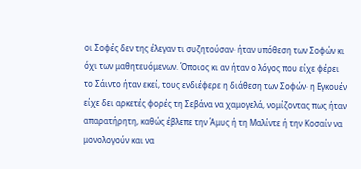οι Σοφές δεν της έλεγαν τι συζητούσαν· ήταν υπόθεση των Σοφών κι όχι των μαθητευόμενων. Όποιος κι αν ήταν ο λόγος που είχε φέρει το Σάιντο ήταν εκεί, τους ενδιέφερε η διάθεση των Σοφών· η Εγκουέν είχε δει αρκετές φορές τη Σεβάνα να χαμογελά, νομίζοντας πως ήταν απαρατήρητη, καθώς έβλεπε την Άμυς ή τη Μαλίντε ή την Κοσαίν να μονολογούν και να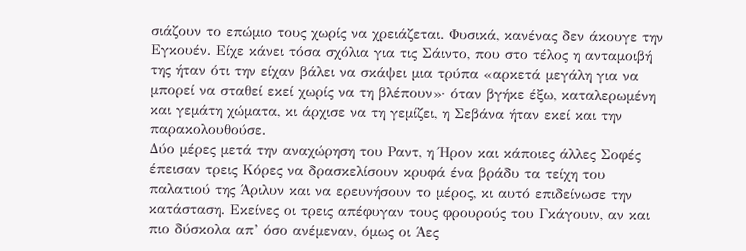σιάζουν το επώμιο τους χωρίς να χρειάζεται. Φυσικά, κανένας δεν άκουγε την Εγκουέν. Είχε κάνει τόσα σχόλια για τις Σάιντο, που στο τέλος η ανταμοιβή της ήταν ότι την είχαν βάλει να σκάψει μια τρύπα «αρκετά μεγάλη για να μπορεί να σταθεί εκεί χωρίς να τη βλέπουν»· όταν βγήκε έξω, καταλερωμένη και γεμάτη χώματα, κι άρχισε να τη γεμίζει, η Σεβάνα ήταν εκεί και την παρακολουθούσε.
Δύο μέρες μετά την αναχώρηση του Ραντ, η Ήρον και κάποιες άλλες Σοφές έπεισαν τρεις Κόρες να δρασκελίσουν κρυφά ένα βράδυ τα τείχη του παλατιού της Άριλυν και να ερευνήσουν το μέρος, κι αυτό επιδείνωσε την κατάσταση. Εκείνες οι τρεις απέφυγαν τους φρουρούς του Γκάγουιν, αν και πιο δύσκολα απ’ όσο ανέμεναν, όμως οι Άες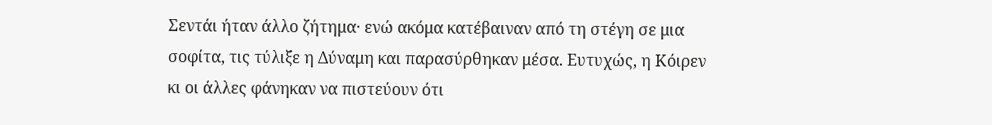Σεντάι ήταν άλλο ζήτημα· ενώ ακόμα κατέβαιναν από τη στέγη σε μια σοφίτα, τις τύλιξε η Δύναμη και παρασύρθηκαν μέσα. Ευτυχώς, η Κόιρεν κι οι άλλες φάνηκαν να πιστεύουν ότι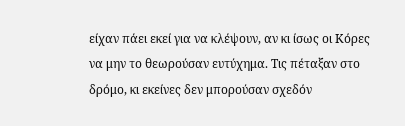είχαν πάει εκεί για να κλέψουν, αν κι ίσως οι Κόρες να μην το θεωρούσαν ευτύχημα. Τις πέταξαν στο δρόμο, κι εκείνες δεν μπορούσαν σχεδόν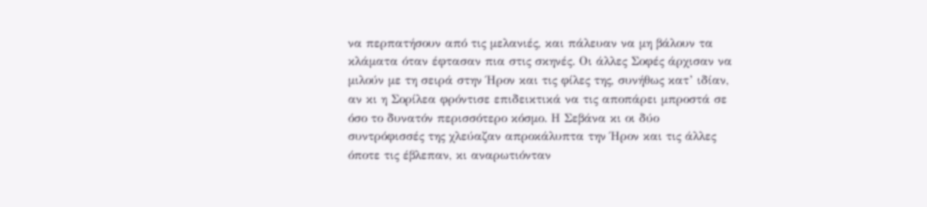να περπατήσουν από τις μελανιές, και πάλευαν να μη βάλουν τα κλάματα όταν έφτασαν πια στις σκηνές. Οι άλλες Σοφές άρχισαν να μιλούν με τη σειρά στην Ήρον και τις φίλες της, συνήθως κατ’ ιδίαν, αν κι η Σορίλεα φρόντισε επιδεικτικά να τις αποπάρει μπροστά σε όσο το δυνατόν περισσότερο κόσμο. Η Σεβάνα κι οι δύο συντρόφισσές της χλεύαζαν απροκάλυπτα την Ήρον και τις άλλες όποτε τις έβλεπαν, κι αναρωτιόνταν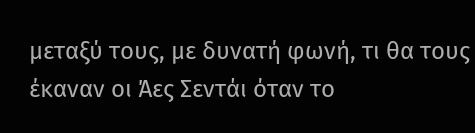μεταξύ τους, με δυνατή φωνή, τι θα τους έκαναν οι Άες Σεντάι όταν το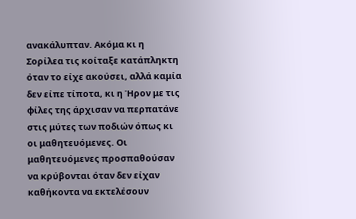ανακάλυπταν. Ακόμα κι η Σορίλεα τις κοίταξε κατάπληκτη όταν το είχε ακούσει, αλλά καμία δεν είπε τίποτα, κι η Ήρον με τις φίλες της άρχισαν να περπατάνε στις μύτες των ποδιών όπως κι οι μαθητευόμενες. Οι μαθητευόμενες προσπαθούσαν να κρύβονται όταν δεν είχαν καθήκοντα να εκτελέσουν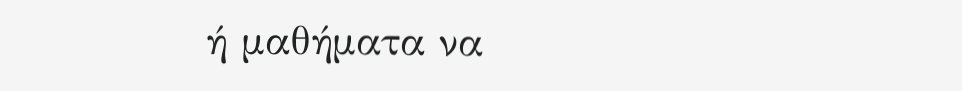ή μαθήματα να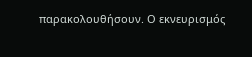παρακολουθήσουν. Ο εκνευρισμός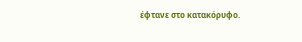έφτανε στο κατακόρυφο.